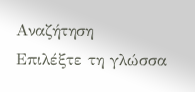Αναζήτηση
Επιλέξτε τη γλώσσα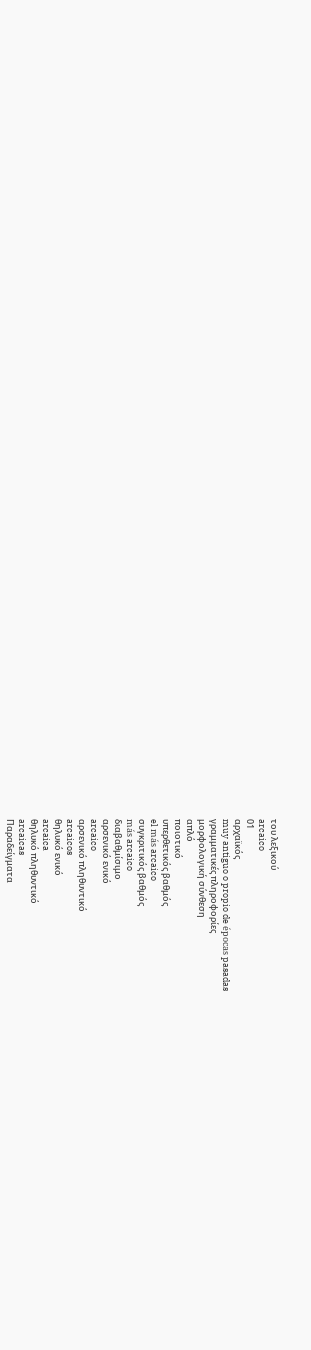του λεξικού
arcaico
01
αρχαϊκός
muy antiguo o propio de épocas pasadas
γραμματικές πληροφορίες
μορφολογική σύνθεση
απλό
ποιοτικό
υπερθετικός βαθμός
el más arcaico
συγκριτικός βαθμός
más arcaico
διαβαθμίσιμο
αρσενικό ενικό
arcaico
αρσενικό πληθυντικό
arcaicos
θηλυκό ενικό
arcaica
θηλυκό πληθυντικό
arcaicas
Παραδείγματα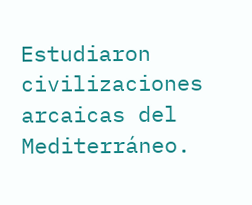Estudiaron civilizaciones arcaicas del Mediterráneo.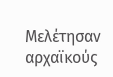Μελέτησαν αρχαϊκούς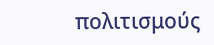πολιτισμούς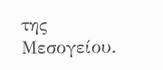της Μεσογείου.